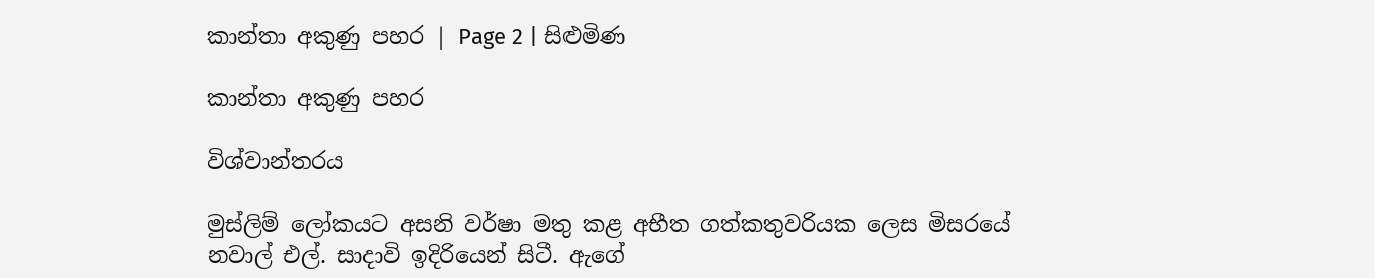කාන්තා අකුණු පහර | Page 2 | සිළුමිණ

කාන්තා අකුණු පහර

විශ්වාන්තරය

මුස්ලිම් ලෝකයට අසනි වර්ෂා මතු කළ අභීත ගත්කතුවරියක ලෙස මිසරයේ නවාල් එල්. සාදාවි ඉදිරියෙන් සිටී. ඇගේ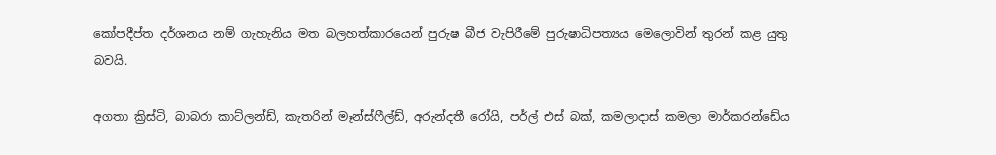කෝපදීප්ත දර්ශනය නම් ගැහැනිය මත බලහත්කාරයෙන් පුරුෂ බීජ වැපිරීමේ පුරුෂාධිපත්‍යය මෙලොවින් තුරන් කළ යුතු බවයි.

අගතා ක්‍රිස්ටි, බාබරා කාට්ලන්ඩ්, කැතරින් මෑන්ස්ෆීල්ඩ්, අරුන්දතී රෝයි, පර්ල් එස් බක්, කමලාදාස් කමලා මාර්කරන්ඩේය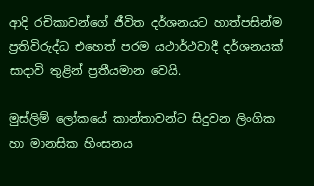ආදි රචිකාවන්ගේ ජීවිත දර්ශනයට හාත්පසින්ම ප්‍රතිවිරුද්ධ එහෙත් පරම යථාර්ථවාදී දර්ශනයක් සාදාවි තුළින් ප්‍රතීයමාන වෙයි.

මුස්ලිම් ලෝකයේ කාන්තාවන්ට සිදුවන ලිංගික හා මානසික හිංසනය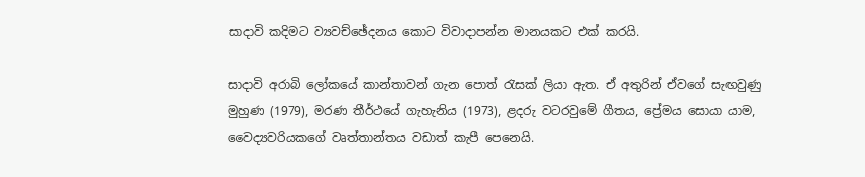සාදාවි කදිමට ව්‍යවච්ඡේදනය කොට විවාදාපන්න මානයකට එක් කරයි.

සාදාවි අරාබි ලෝකයේ කාන්තාවන් ගැන පොත් රැසක් ලියා ඇත. ඒ අතුරින් ඒවගේ සැඟවුණු මුහුණ (1979), මරණ තීර්ථයේ ගැහැනිය (1973), ළදරු වටරවුමේ ගීතය, ප්‍රේමය සොයා යාම, වෛද්‍යවරියකගේ වෘත්තාන්තය වඩාත් කැපී පෙනෙයි.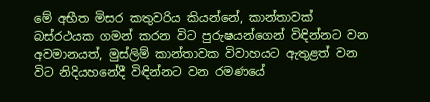මේ අභීත මිසර කතුවරිය කියන්නේ, කාන්තාවක් බස්රථයක ගමන් කරන විට පුරුෂයන්ගෙන් විඳින්නට වන අවමානයත්, මුස්ලිම් කාන්තාවක විවාහයට ඇතුළත් වන විට නිදියහනේදී විඳින්නට වන රමණයේ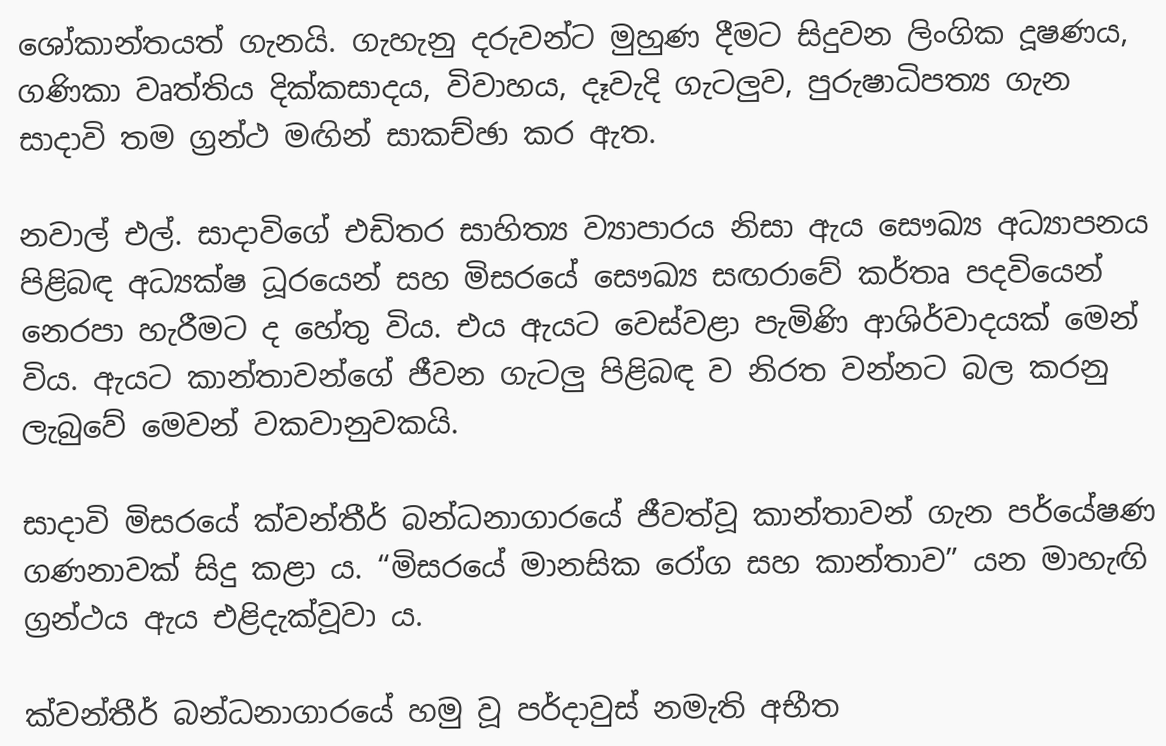ශෝකාන්තයත් ගැනයි. ගැහැනු දරුවන්ට මුහුණ දීමට සිදුවන ලිංගික දූෂණය, ගණිකා වෘත්තිය දික්කසාදය, විවාහය, දෑවැදි ගැටලුව, පුරුෂාධිපත්‍ය ගැන සාදාවි තම ග්‍රන්ථ මඟින් සාකච්ඡා කර ඇත.

නවාල් එල්. සාදාවිගේ එඩිතර සාහිත්‍ය ව්‍යාපාරය නිසා ඇය සෞඛ්‍ය අධ්‍යාපනය පිළිබඳ අධ්‍යක්ෂ ධූරයෙන් සහ මිසරයේ සෞඛ්‍ය සඟරාවේ කර්තෘ පදවියෙන් නෙරපා හැරීමට ද හේතු විය. එය ඇයට වෙස්වළා පැමිණි ආශිර්වාදයක් මෙන් විය. ඇයට කාන්තාවන්ගේ ජීවන ගැටලු පිළිබඳ ව නිරත වන්නට බල කරනු ලැබුවේ මෙවන් වකවානුවකයි.

සාදාවි මිසරයේ ක්වන්තීර් බන්ධනාගාරයේ ජීවත්වූ කාන්තාවන් ගැන පර්යේෂණ ගණනාවක් සිදු කළා ය. “මිසරයේ මානසික රෝග සහ කාන්තාව” යන මාහැඟි ග්‍රන්ථය ඇය එළිදැක්වූවා ය.

ක්වන්තීර් බන්ධනාගාරයේ හමු වූ පර්දාවුස් නමැති අභීත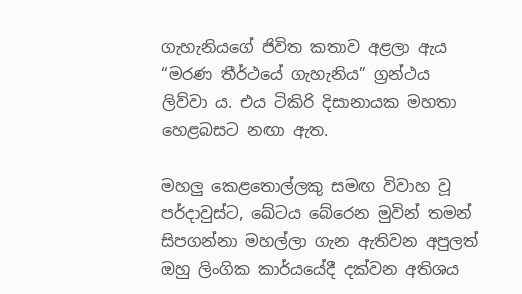ගැහැනියගේ ජිවිත කතාව අළලා ඇය “මරණ තීර්ථයේ ගැහැනිය” ග්‍රන්ථය ලිව්වා ය. එය ටිකිරි දිසානායක මහතා හෙළබසට නඟා ඇත.

මහලු කෙළතොල්ලකු සමඟ විවාහ වූ පර්දාවුස්ට, ඛේටය බේරෙන මුවින් තමන් සිපගන්නා මහල්ලා ගැන ඇතිවන අපුලත් ඔහු ලිංගික කාර්යයේදී දක්වන අතිශය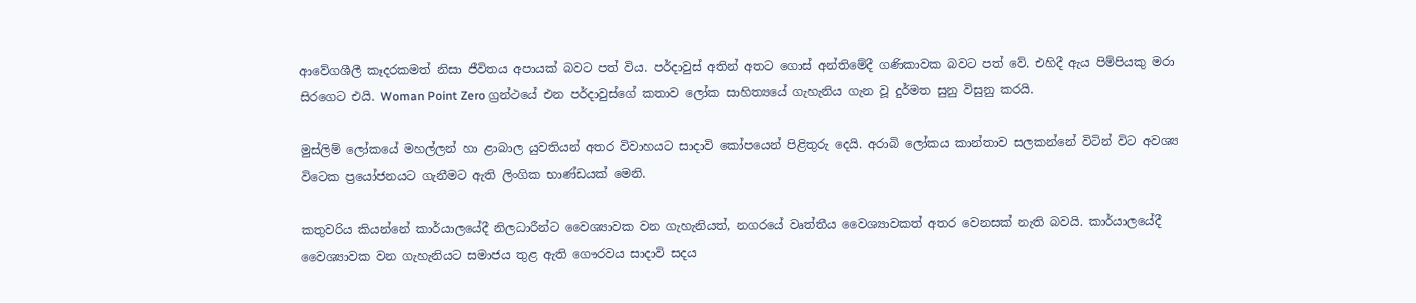ආවේගශීලී කෑදරකමත් නිසා ජීවිතය අපායක් බවට පත් විය. පර්දාවුස් අතින් අතට ගොස් අන්තිමේදී ගණිකාවක බවට පත් වේ. එහිදී ඇය පිම්පියකු මරා සිරගෙට එයි. Woman Point Zero ග්‍රන්ථයේ එන පර්දාවුස්ගේ කතාව ලෝක සාහිත්‍යයේ ගැහැනිය ගැන වූ දුර්මත සුනු විසුනු කරයි.

මුස්ලිම් ලෝකයේ මහල්ලන් හා ළාබාල යුවතියන් අතර විවාහයට සාදාවි කෝපයෙන් පිළිතුරු දෙයි. අරාබි ලෝකය කාන්තාව සලකන්නේ විටින් විට අවශ්‍ය විටෙක ප්‍රයෝජනයට ගැනීමට ඇති ලිංගික භාණ්ඩයක් මෙනි.

කතුවරිය කියන්නේ කාර්යාලයේදී නිලධාරීන්ට වෛශ්‍යාවක වන ගැහැනියත්, නගරයේ වෘත්තීය වෛශ්‍යාවකත් අතර වෙනසක් නැති බවයි. කාර්යාලයේදී වෛශ්‍යාවක වන ගැහැනියට සමාජය තුළ ඇති ගෞරවය සාදාවි සදය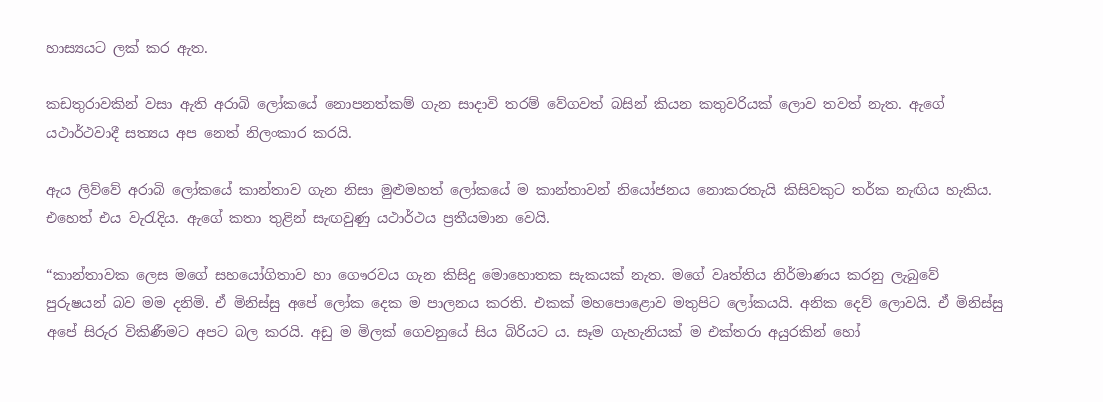හාස්‍යයට ලක් කර ඇත.

කඩතුරාවකින් වසා ඇති අරාබි ලෝකයේ නොපනත්කම් ගැන සාදාවි තරම් වේගවත් බසින් කියන කතුවරියක් ලොව තවත් නැත. ඇගේ යථාර්ථවාදී සත්‍යය අප නෙත් නිලංකාර කරයි.

ඇය ලිව්වේ අරාබි ලෝකයේ කාන්තාව ගැන නිසා මුළුමහත් ලෝකයේ ම කාන්තාවන් නියෝජනය නොකරතැයි කිසිවකුට තර්ක නැඟිය හැකිය. එහෙත් එය වැරැදිය. ඇගේ කතා තුළින් සැඟවුණු යථාර්ථය ප්‍රතීයමාන වෙයි.

“කාන්තාවක ලෙස මගේ සහයෝගිතාව හා ගෞරවය ගැන කිසිදු මොහොතක සැකයක් නැත. මගේ වෘත්තිය නිර්මාණය කරනු ලැබුවේ පුරුෂයන් බව මම දනිමි. ඒ මිනිස්සු අපේ ලෝක දෙක ම පාලනය කරති. එකක් මහපොළොව මතුපිට ලෝකයයි. අනික දෙව් ලොවයි. ඒ මිනිස්සු අපේ සිරුර විකිණීමට අපට බල කරයි. අඩු ම මිලක් ගෙවනුයේ සිය බිරියට ය. සෑම ගැහැනියක් ම එක්තරා අයුරකින් හෝ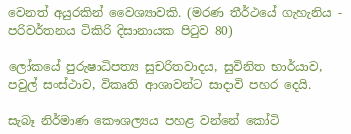වෙනත් අයුරකින් වෛශ්‍යාවකි. (මරණ තීර්ථයේ ගැහැනිය - පරිවර්තනය ටිකිරි දිසානායක පිටුව 80)

ලෝකයේ පුරුෂාධිපත්‍ය සුචරිතවාදය, සුවිනිත භාර්යාව, පවුල් සංස්ථාව, විකෘති ආශාවන්ට සාදාවි පහර දෙයි.

සැබෑ නිර්මාණ කෞශල්‍යය පහළ වන්නේ කෝටි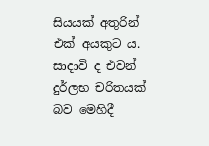සියයක් අතුරින් එක් අයකුට ය. සාදාවි ද එවන් දුර්ලභ චරිතයක් බව මෙහිදී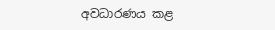අවධාරණය කළ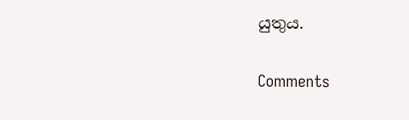යුතුය.

Comments